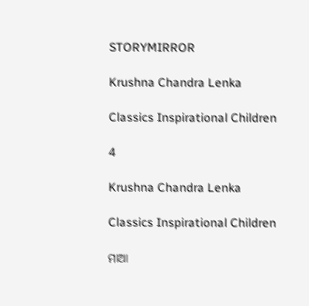STORYMIRROR

Krushna Chandra Lenka

Classics Inspirational Children

4

Krushna Chandra Lenka

Classics Inspirational Children

ମାଆ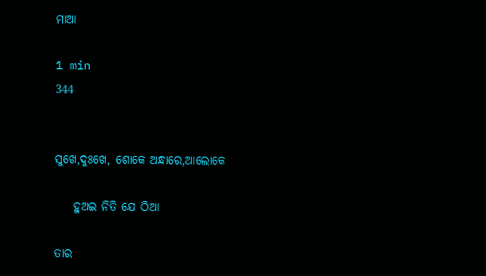ମାଆ

1 min
344


ସୁଖେ,ଦୁଃଖେ, ଶୋକେ ଅନ୍ଧାରେ,ଆଲୋକେ

    ହୁଅଇ ନିତି ଯେ ଠିଆ

ତାର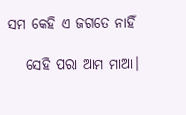ସମ କେହି ଏ ଜଗତେ ନାହିଁ

   ସେହି ପରା ଆମ ମାଆ।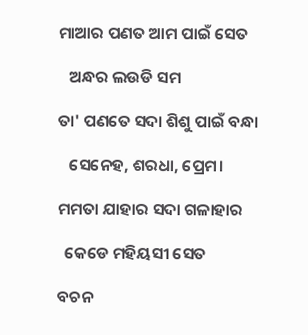ମାଆର ପଣତ ଆମ ପାଇଁ ସେତ

   ଅନ୍ଧର ଲଉଡି ସମ

ତା' ପଣତେ ସଦା ଶିଶୁ ପାଇଁ ବନ୍ଧା

   ସେନେହ, ଶରଧା, ପ୍ରେମ।

ମମତା ଯାହାର ସଦା ଗଳାହାର

  କେଡେ ମହିୟସୀ ସେତ

ବଚନ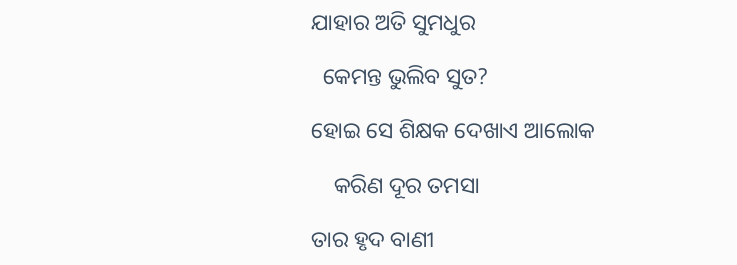ଯାହାର ଅତି ସୁମଧୁର

  କେମନ୍ତ ଭୁଲିବ ସୁତ?

ହୋଇ ସେ ଶିକ୍ଷକ ଦେଖାଏ ଆଲୋକ

    କରିଣ ଦୂର ତମସା

ତାର ହୃଦ ବାଣୀ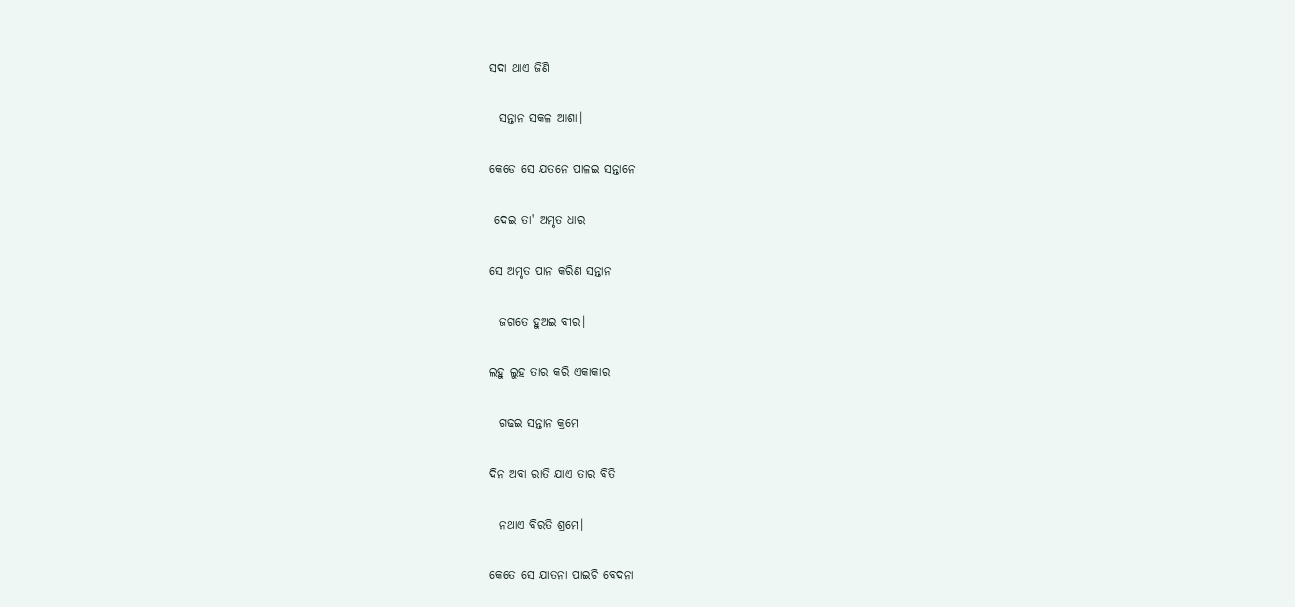ସଦା ଥାଏ ଜିଣି

  ସନ୍ତାନ ସକଳ ଆଶା।

କେଡେ ସେ ଯତନେ ପାଳଇ ସନ୍ତାନେ

 ଦେଇ ତା' ଅମୃତ ଧାର

ସେ ଅମୃତ ପାନ କରିଣ ସନ୍ତାନ

  ଜଗତେ ହୁଅଇ ବୀର।

ଲହୁ ଲୁହ ତାର କରି ଏକାକାର

  ଗଢଇ ସନ୍ତାନ କ୍ରମେ

ଦିନ ଅବା ରାତି ଯାଏ ତାର ବିତି

  ନଥାଏ ବିରତି ଶ୍ରମେ।

କେତେ ସେ ଯାତନା ପାଇଚି ବେଦନା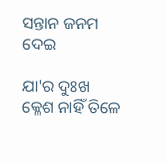ସନ୍ତାନ ଜନମ ଦେଇ

ଯା'ର ଦୁଃଖ କ୍ଳେଶ ନାହିଁ ତିଳେ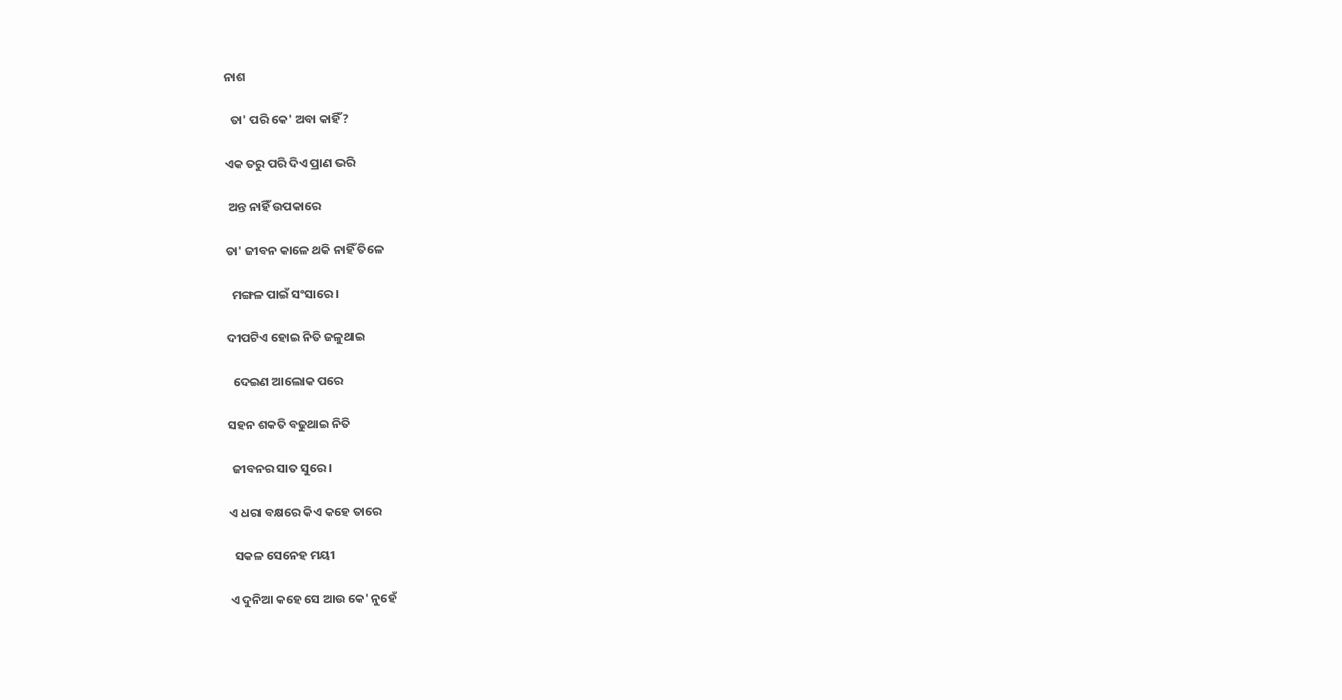ନାଶ

  ତା' ପରି କେ' ଅବା କାହିଁ?

ଏକ ତରୁ ପରି ଦିଏ ପ୍ରାଣ ଭରି

 ଅନ୍ତ ନାହିଁ ଉପକାରେ

ତା' ଜୀବନ କାଳେ ଥକି ନାହିଁ ତିଳେ

  ମଙ୍ଗଳ ପାଇଁ ସଂସାରେ।

ଦୀପଟିଏ ହୋଇ ନିତି ଜଳୁଥାଇ

  ଦେଇଣ ଆଲୋକ ପରେ

ସହନ ଶକତି ବଢୁଥାଇ ନିତି

 ଜୀବନର ସାତ ସୁରେ।

ଏ ଧରା ବକ୍ଷରେ କିଏ କହେ ତାରେ

  ସକଳ ସେନେହ ମୟୀ

ଏ ଦୁନିଆ କହେ ସେ ଆଉ କେ' ନୁହେଁ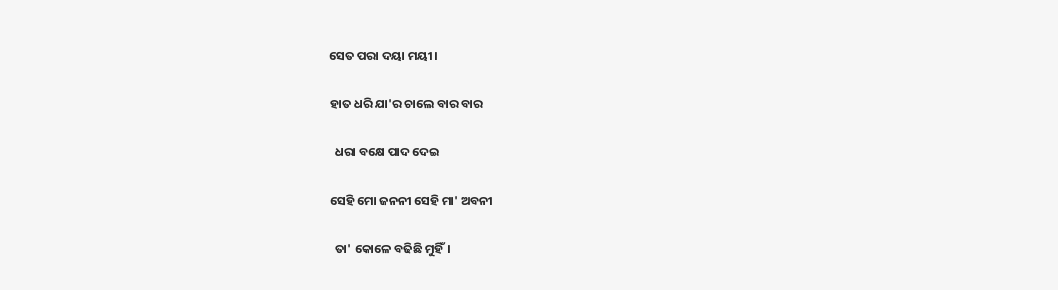ସେତ ପରା ଦୟା ମୟୀ।

ହାତ ଧରି ଯା'ର ଚାଲେ ବାର ବାର

  ଧରା ବକ୍ଷେ ପାଦ ଦେଇ

ସେହି ମୋ ଜନନୀ ସେହି ମା' ଅବନୀ

  ତା' କୋଳେ ବଢିଛି ମୁହିଁ।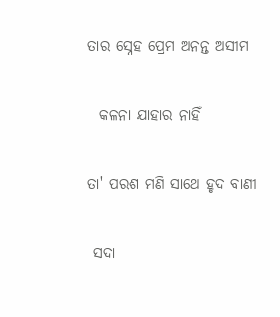ତାର ସ୍ନେହ ପ୍ରେମ ଅନନ୍ତ ଅସୀମ

  କଳନା ଯାହାର ନାହିଁ

ତା' ପରଶ ମଣି ସାଥେ ହୃଦ ବାଣୀ

 ସଦା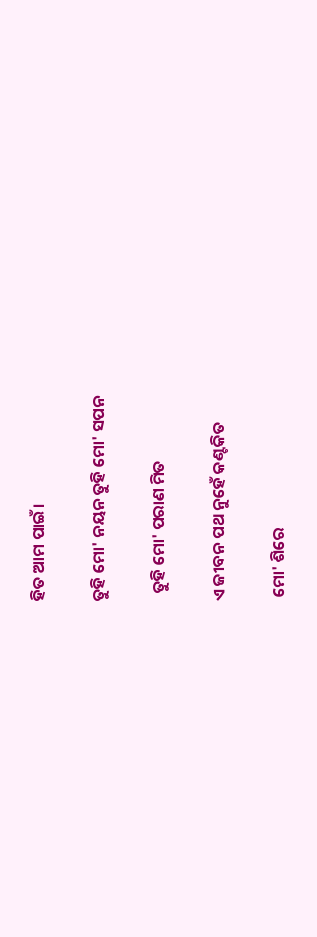ହିତ ଆମ ପାଇଁ।

ତୁହି ମୋ' ନୟନ ତୁହି ମୋ' ସପନ

  ତୁହି ମୋ' ପରାଣ ମିତ

ଏ ଜୀବନ ପଥ ନୁହେଁ କଣ୍ଟକିତ

 ମୋ' ଶିରେ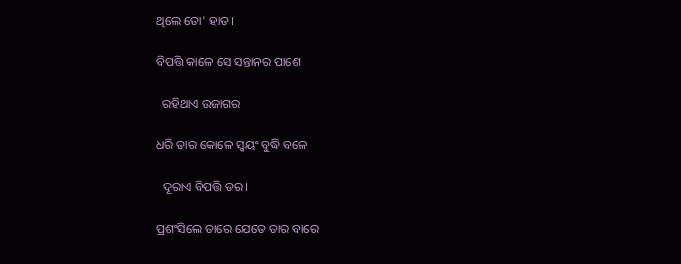ଥିଲେ ତୋ' ହାତ।

ବିପତ୍ତି କାଳେ ସେ ସନ୍ତାନର ପାଶେ

  ରହିଥାଏ ଉଜାଗର

ଧରି ତାର କୋଳେ ସ୍ୱୟଂ ବୁଦ୍ଧି ବଳେ

  ଦୂରାଏ ବିପତ୍ତି ଡର।

ପ୍ରଶଂସିଲେ ତାରେ ଯେତେ ତାର ବାରେ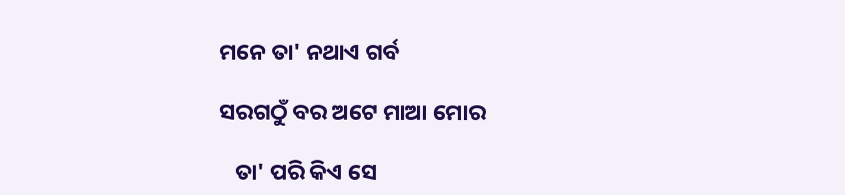ମନେ ତା' ନଥାଏ ଗର୍ବ

ସରଗଠୁଁ ବର ଅଟେ ମାଆ ମୋର

   ତା' ପରି କିଏ ସେ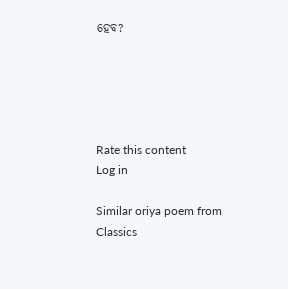ହେବ?





Rate this content
Log in

Similar oriya poem from Classics